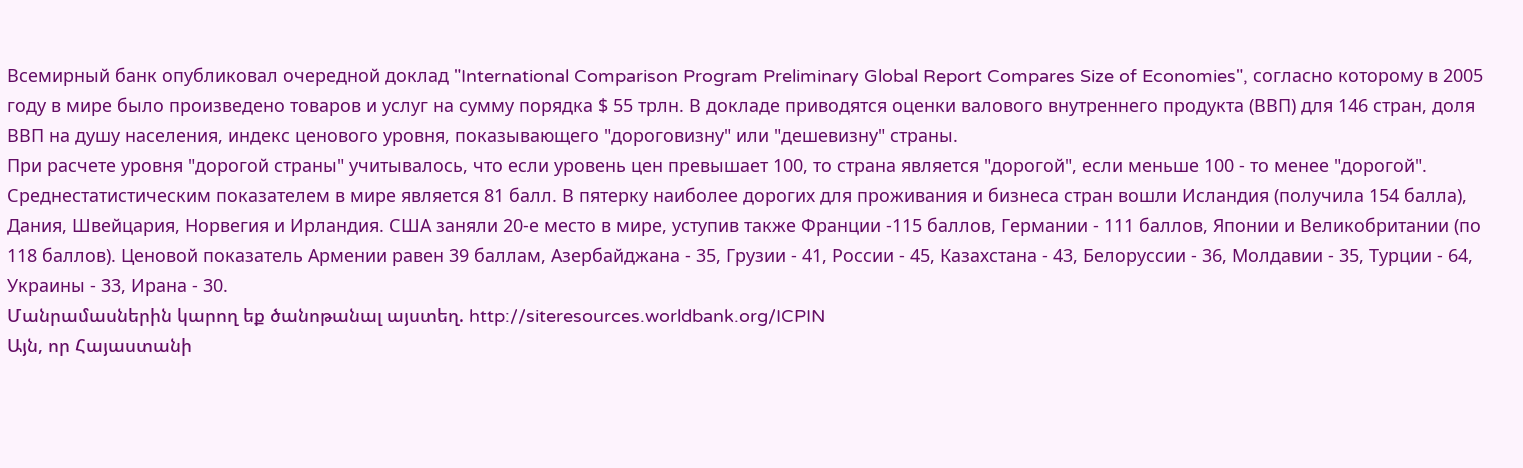Всемирный банк опубликовал очередной доклад "International Comparison Program Preliminary Global Report Compares Size of Economies", согласно которому в 2005 году в мире было произведено товаров и услуг на сумму порядка $ 55 трлн. В докладе приводятся оценки валового внутреннего продукта (ВВП) для 146 стран, доля ВВП на душу населения, индекс ценового уровня, показывающего "дороговизну" или "дешевизну" страны.
При расчете уровня "дорогой страны" учитывалось, что если уровень цен превышает 100, то страна является "дорогой", если меньше 100 - то менее "дорогой". Среднестатистическим показателем в мире является 81 балл. В пятерку наиболее дорогих для проживания и бизнеса стран вошли Исландия (получила 154 балла), Дания, Швейцария, Норвегия и Ирландия. США заняли 20-е место в мире, уступив также Франции -115 баллов, Германии - 111 баллов, Японии и Великобритании (по 118 баллов). Ценовой показатель Армении равен 39 баллам, Азербайджана - 35, Грузии - 41, России - 45, Казахстана - 43, Белоруссии - 36, Молдавии - 35, Турции - 64, Украины - 33, Ирана - 30.
Մանրամասներին կարող եք ծանոթանալ այստեղ. http://siteresources.worldbank.org/ICPIN
Այն, որ Հայաստանի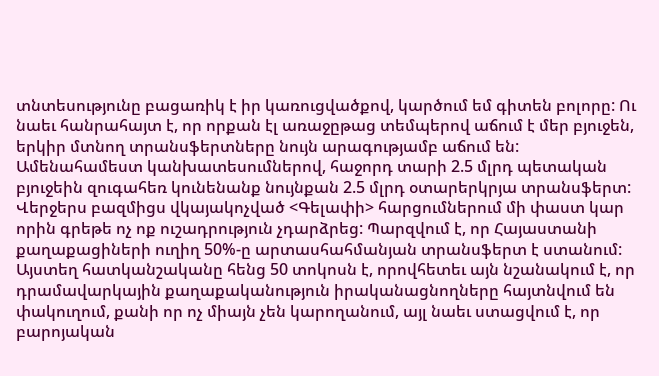տնտեսությունը բացառիկ է իր կառուցվածքով, կարծում եմ գիտեն բոլորը: Ու նաեւ հանրահայտ է, որ որքան էլ առաջըթաց տեմպերով աճում է մեր բյուջեն, երկիր մտնող տրանսֆերտները նույն արագությամբ աճում են: Ամենահամեստ կանխատեսումներով, հաջորդ տարի 2.5 մլրդ պետական բյուջեին զուգահեռ կունենանք նույնքան 2.5 մլրդ օտարերկրյա տրանսֆերտ:
Վերջերս բազմիցս վկայակոչված <Գելափի> հարցումներում մի փաստ կար որին գրեթե ոչ ոք ուշադրություն չդարձրեց: Պարզվում է, որ Հայաստանի քաղաքացիների ուղիղ 50%-ը արտասհահմանյան տրանսֆերտ է ստանում: Այստեղ հատկանշականը հենց 50 տոկոսն է, որովհետեւ այն նշանակում է, որ դրամավարկային քաղաքականություն իրականացնողները հայտնվում են փակուղում, քանի որ ոչ միայն չեն կարողանում, այլ նաեւ ստացվում է, որ բարոյական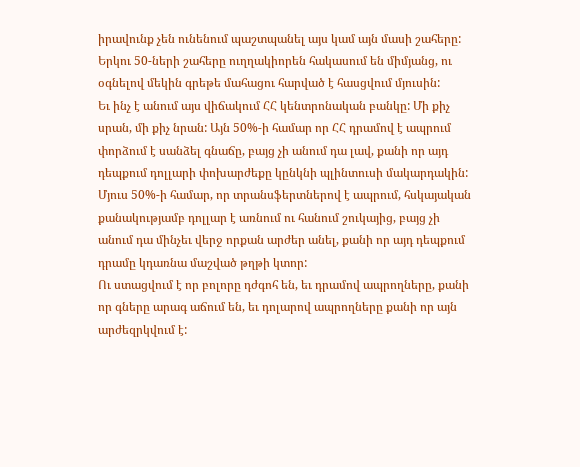իրավունք չեն ունենում պաշտպանել այս կամ այն մասի շահերը: Երկու 50-ների շահերը ուղղակիորեն հակասում են միմյանց, ու օգնելով մեկին գրեթե մահացու հարված է հասցվում մյուսին:
Եւ ինչ է անում այս վիճակում ՀՀ կենտրոնական բանկը: Մի քիչ սրան, մի քիչ նրան: Այն 50%-ի համար որ ՀՀ դրամով է ապրում փորձում է սանձել գնաճը, բայց չի անում դա լավ, քանի որ այդ դեպքում դոլլարի փոխարժեքը կընկնի պլինտուսի մակարդակին: Մյուս 50%-ի համար, որ տրանսֆերտներով է ապրում, հսկայական քանակությամբ դոլլար է առնում ու հանում շուկայից, բայց չի անում դա մինչեւ վերջ որքան արժեր անել, քանի որ այդ դեպքում դրամը կդառնա մաշված թղթի կտոր:
Ու ստացվում է որ բոլորը դժգոհ են, եւ դրամով ապրողները, քանի որ գները արագ աճում են, եւ դոլարով ապրողները քանի որ այն արժեզրկվում է: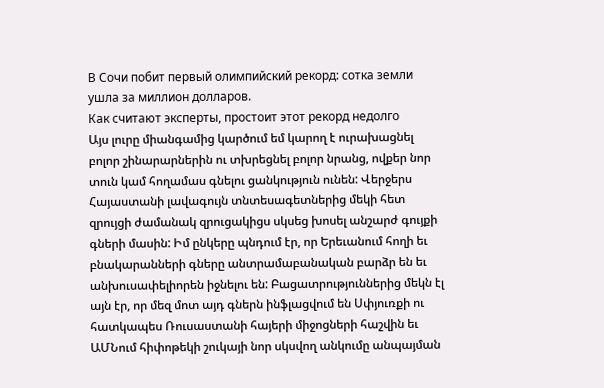В Сочи побит первый олимпийский рекорд: сотка земли ушла за миллион долларов.
Как считают эксперты, простоит этот рекорд недолго
Այս լուրը միանգամից կարծում եմ կարող է ուրախացնել բոլոր շինարարներին ու տխրեցնել բոլոր նրանց, ովքեր նոր տուն կամ հողամաս գնելու ցանկություն ունեն: Վերջերս Հայաստանի լավագույն տնտեսագետներից մեկի հետ զրույցի ժամանակ զրուցակիցս սկսեց խոսել անշարժ գույքի գների մասին: Իմ ընկերը պնդում էր, որ Երեւանում հողի եւ բնակարանների գները անտրամաբանական բարձր են եւ անխուսափելիորեն իջնելու են: Բացատրություններից մեկն էլ այն էր, որ մեզ մոտ այդ գներն ինֆլացվում են Սփյուռքի ու հատկապես Ռուսաստանի հայերի միջոցների հաշվին եւ ԱՄՆում հիփոթեկի շուկայի նոր սկսվող անկումը անպայման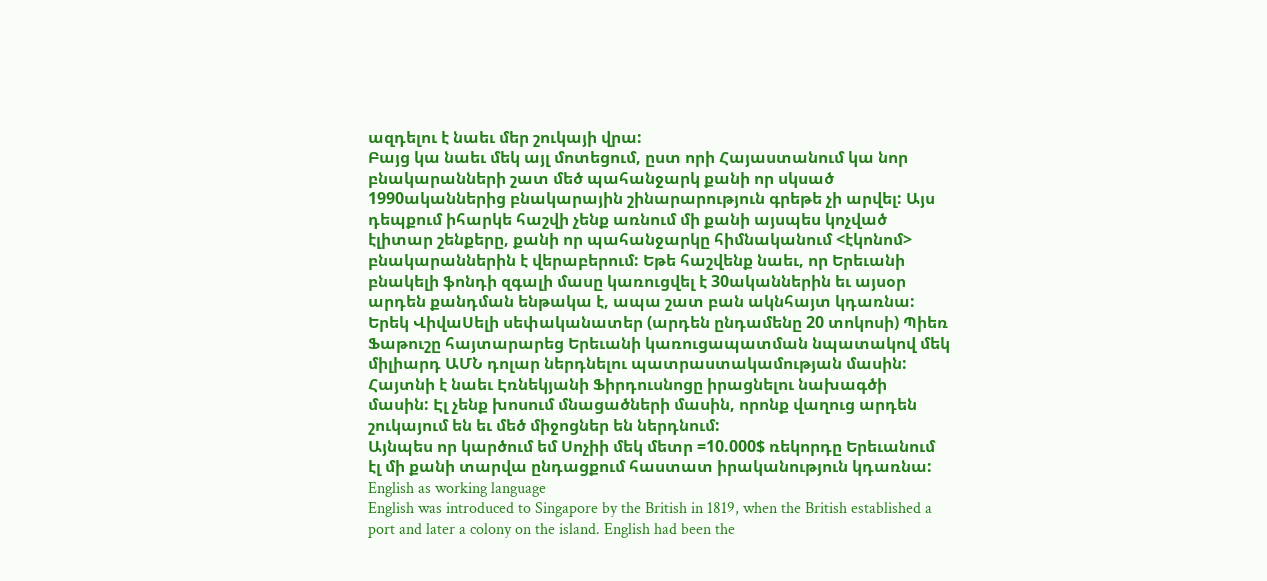ազդելու է նաեւ մեր շուկայի վրա:
Բայց կա նաեւ մեկ այլ մոտեցում, ըստ որի Հայաստանում կա նոր բնակարանների շատ մեծ պահանջարկ քանի որ սկսած 1990ականներից բնակարային շինարարություն գրեթե չի արվել: Այս դեպքում իհարկե հաշվի չենք առնում մի քանի այսպես կոչված էլիտար շենքերը, քանի որ պահանջարկը հիմնականում <էկոնոմ> բնակարաններին է վերաբերում: Եթե հաշվենք նաեւ, որ Երեւանի բնակելի ֆոնդի զգալի մասը կառուցվել է 30ականներին եւ այսօր արդեն քանդման ենթակա է, ապա շատ բան ակնհայտ կդառնա:
Երեկ ՎիվաՍելի սեփականատեր (արդեն ընդամենը 20 տոկոսի) Պիեռ Ֆաթուշը հայտարարեց Երեւանի կառուցապատման նպատակով մեկ միլիարդ ԱՄՆ դոլար ներդնելու պատրաստակամության մասին: Հայտնի է նաեւ Էռնեկյանի Ֆիրդուսնոցը իրացնելու նախագծի մասին: Էլ չենք խոսում մնացածների մասին, որոնք վաղուց արդեն շուկայում են եւ մեծ միջոցներ են ներդնում:
Այնպես որ կարծում եմ Սոչիի մեկ մետր =10.000$ ռեկորդը Երեւանում էլ մի քանի տարվա ընդացքում հաստատ իրականություն կդառնա:
English as working language
English was introduced to Singapore by the British in 1819, when the British established a port and later a colony on the island. English had been the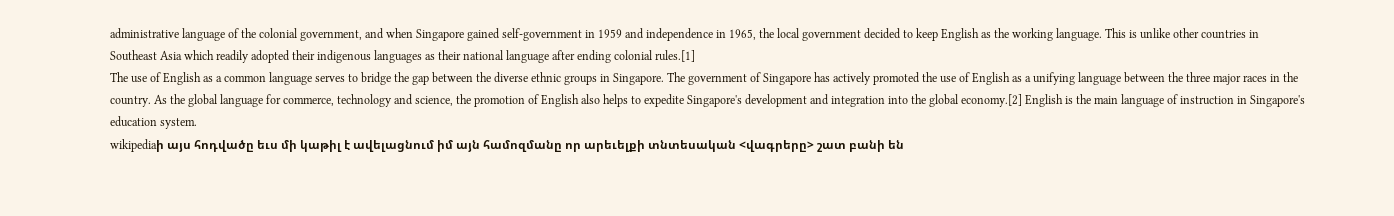administrative language of the colonial government, and when Singapore gained self-government in 1959 and independence in 1965, the local government decided to keep English as the working language. This is unlike other countries in Southeast Asia which readily adopted their indigenous languages as their national language after ending colonial rules.[1]
The use of English as a common language serves to bridge the gap between the diverse ethnic groups in Singapore. The government of Singapore has actively promoted the use of English as a unifying language between the three major races in the country. As the global language for commerce, technology and science, the promotion of English also helps to expedite Singapore's development and integration into the global economy.[2] English is the main language of instruction in Singapore's education system.
wikipediaի այս հոդվածը եւս մի կաթիլ է ավելացնում իմ այն համոզմանը որ արեւելքի տնտեսական <վագրերը> շատ բանի են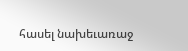հասել նախեւառաջ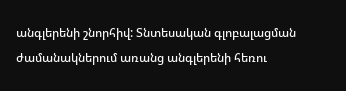անգլերենի շնորհիվ: Տնտեսական գլոբալացման ժամանակներում առանց անգլերենի հեռու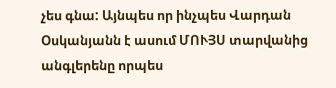չես գնա: Այնպես որ ինչպես Վարդան Օսկանյանն է ասում ՄՈՒՅՍ տարվանից անգլերենը որպես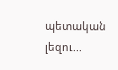պետական լեզու...